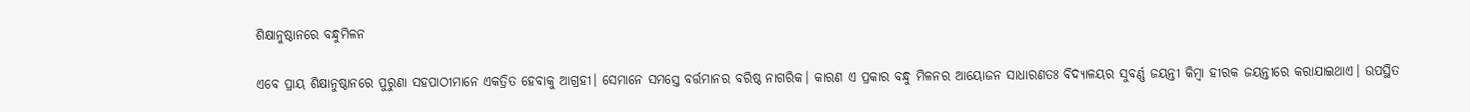ଶିକ୍ଷାନୁଷ୍ଠାନରେ ବନ୍ଧୁମିଳନ

ଏବେ ପ୍ରାୟ ଶିକ୍ଷାନୁଷ୍ଠାନରେ ପୁରୁଣା ସହପାଠୀମାନେ ଏକତ୍ରିତ ହେବାକୁ ଆଗ୍ରହୀ। ସେମାନେ ସମସ୍ତେ ବର୍ତ୍ତମାନର ବରିଷ୍ଠ ନାଗରିକ। କାରଣ ଏ ପ୍ରକାର ବନ୍ଧୁ ମିଳନର ଆୟୋଜନ ସାଧାରଣତଃ ବିଦ୍ୟାଳୟର ସୁବର୍ଣ୍ଣ ଜୟନ୍ତୀ କିମ୍ବା ହୀରକ ଜୟନ୍ତୀରେ କରାଯାଇଥାଏ। ଉପସ୍ଥିତ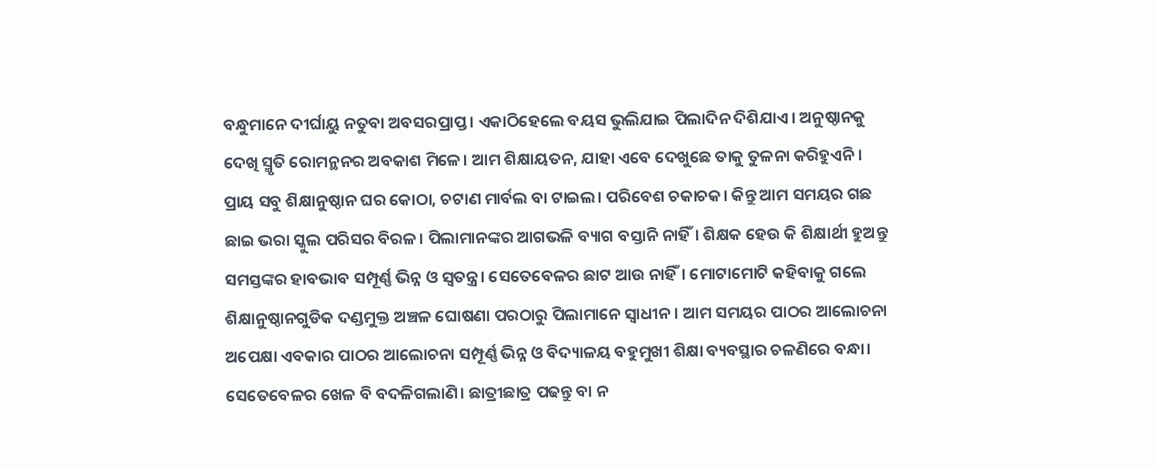ବନ୍ଧୁମାନେ ଦୀର୍ଘାୟୁ ନତୁବା ଅବସରପ୍ରାପ୍ତ। ଏକାଠିହେଲେ ବୟସ ଭୁଲିଯାଇ ପିଲାଦିନ ଦିଶିଯାଏ। ଅନୁଷ୍ଠାନକୁ ଦେଖି ସ୍ମୃତି ରୋମନ୍ଥନର ଅବକାଶ ମିଳେ। ଆମ ଶିକ୍ଷାୟତନ, ଯାହା ଏବେ ଦେଖୁଛେ ତାକୁ ତୁଳନା କରିହୁଏନି। ପ୍ରାୟ ସବୁ ଶିକ୍ଷାନୁଷ୍ଠାନ ଘର କୋଠା, ଚଟାଣ ମାର୍ବଲ ବା ଟାଇଲ। ପରିବେଶ ଚକାଚକ। କିନ୍ତୁ ଆମ ସମୟର ଗଛ ଛାଇ ଭରା ସ୍କୁଲ ପରିସର ବିରଳ। ପିଲାମାନଙ୍କର ଆଗଭଳି ବ୍ୟାଗ ବସ୍ତାନି ନାହିଁ। ଶିକ୍ଷକ ହେଉ କି ଶିକ୍ଷାର୍ଥୀ ହୁଅନ୍ତୁ ସମସ୍ତଙ୍କର ହାବଭାବ ସମ୍ପୂର୍ଣ୍ଣ ଭିନ୍ନ ଓ ସ୍ବତନ୍ତ୍ର। ସେତେବେଳର ଛାଟ ଆଉ ନାହିଁ। ମୋଟାମୋଟି କହିବାକୁ ଗଲେ ଶିକ୍ଷାନୁଷ୍ଠାନଗୁଡିକ ଦଣ୍ଡମୁକ୍ତ ଅଞ୍ଚଳ ଘୋଷଣା ପରଠାରୁ ପିଲାମାନେ ସ୍ବାଧୀନ। ଆମ ସମୟର ପାଠର ଆଲୋଚନା ଅପେକ୍ଷା ଏବକାର ପାଠର ଆଲୋଚନା ସମ୍ପୂର୍ଣ୍ଣ ଭିନ୍ନ ଓ ବିଦ୍ୟାଳୟ ବହୁମୁଖୀ ଶିକ୍ଷା ବ୍ୟବସ୍ଥାର ଚଳଣିରେ ବନ୍ଧା। ସେତେବେଳର ଖେଳ ବି ବଦଳିଗଲାଣି। ଛାତ୍ରୀଛାତ୍ର ପଢନ୍ତୁ ବା ନ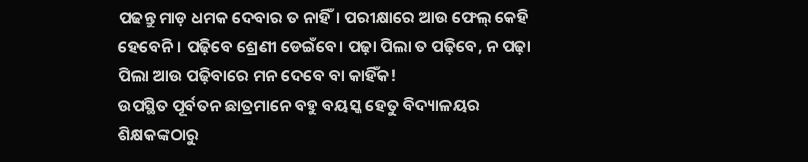ପଢନ୍ତୁ ମାଡ଼ ଧମକ ଦେବାର ତ ନାହିଁ। ପରୀକ୍ଷାରେ ଆଉ ଫେଲ୍‌ କେହି ହେବେନି। ପଢ଼ିବେ ଶ୍ରେଣୀ ଡେଇଁବେ। ପଢ଼ା ପିଲା ତ ପଢ଼ିବେ, ନ ପଢ଼ା ପିଲା ଆଉ ପଢ଼ିବାରେ ମନ ଦେବେ ବା କାହିଁକ!
ଉପସ୍ଥିତ ପୂର୍ବତନ ଛାତ୍ରମାନେ ବହୁ ବୟସ୍କ ହେତୁ ବିଦ୍ୟାଳୟର ଶିକ୍ଷକଙ୍କଠାରୁ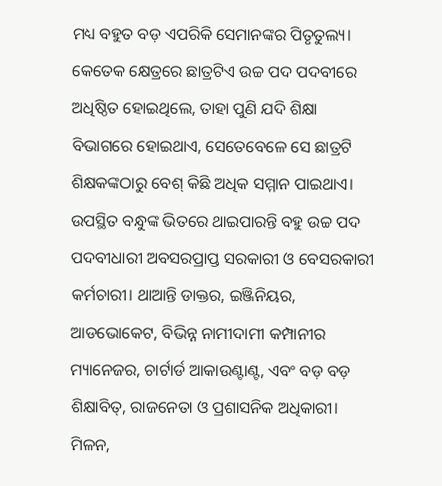ମଧ୍ୟ ବହୁତ ବଡ଼ ଏପରିକି ସେମାନଙ୍କର ପିତୃତୁଲ୍ୟ। କେତେକ କ୍ଷେତ୍ରରେ ଛାତ୍ରଟିଏ ଉଚ୍ଚ ପଦ ପଦବୀରେ ଅଧିଷ୍ଠିତ ହୋଇଥିଲେ, ତାହା ପୁଣି ଯଦି ଶିକ୍ଷା ବିଭାଗରେ ହୋଇଥାଏ, ସେତେବେଳେ ସେ ଛାତ୍ରଟି ଶିକ୍ଷକଙ୍କଠାରୁ ବେଶ୍‌ କିଛି ଅଧିକ ସମ୍ମାନ ପାଇଥାଏ। ଉପସ୍ଥିତ ବନ୍ଧୁଙ୍କ ଭିତରେ ଥାଇପାରନ୍ତି ବହୁ ଉଚ୍ଚ ପଦ ପଦବୀଧାରୀ ଅବସରପ୍ରାପ୍ତ ସରକାରୀ ଓ ବେସରକାରୀ କର୍ମଚାରୀ। ଥାଆନ୍ତି ଡାକ୍ତର, ଇଞ୍ଜିନିୟର, ଆଡଭୋକେଟ, ବିଭିନ୍ନ ନାମୀଦାମୀ କମ୍ପାନୀର ମ୍ୟାନେଜର, ଚାର୍ଟାର୍ଡ ଆକାଉଣ୍ଟାଣ୍ଟ, ଏବଂ ବଡ଼ ବଡ଼ ଶିକ୍ଷାବିତ୍‌, ରାଜନେତା ଓ ପ୍ରଶାସନିକ ଅଧିକାରୀ। ମିଳନ,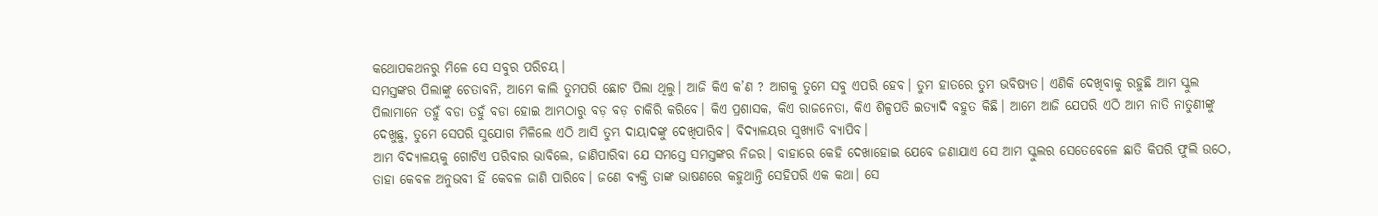କଥୋପକଥନରୁ ମିଳେ ସେ ସବୁର ପରିଚୟ।
ସମସ୍ତଙ୍କର ପିଲାଙ୍କୁ ଚେତାବନି, ଆମେ କାଲି ତୁମପରି ଛୋଟ ପିଲା ଥିଲୁ। ଆଜି କିଏ କ’ଣ ? ଆଗକୁ ତୁମେ ସବୁ ଏପରି ହେବ। ତୁମ ହାତରେ ତୁମ ଭବିଷ୍ୟତ। ଏଣିକି ଦେଖିବାକୁ ରହୁଛି ଆମ ସ୍କୁଲ ପିଲାମାନେ ତହୁଁ ବଡା ତହୁଁ ବଡା ହୋଇ ଆମ୍ଭଠାରୁ ବଡ଼ ବଡ଼ ଚାକିରି କରିବେ। କିଏ ପ୍ରଶାସକ, କିଏ ରାଜନେତା, କିଏ ଶିଳ୍ପପତି ଇତ୍ୟାଦି ବହୁତ କିଛି। ଆମେ ଆଜି ଯେପରି ଏଠି ଆମ ନାତି ନାତୁଣୀଙ୍କୁ ଦେଖୁଛୁ, ତୁମେ ସେପରି ସୁଯୋଗ ମିଳିଲେ ଏଠି ଆସି ତୁମ୍ଭ ଦାୟାଦଙ୍କୁ ଦେଖିପାରିବ। ବିଦ୍ୟାଳୟର ସୁଖ୍ୟାତି ବ୍ୟାପିବ।
ଆମ ବିଦ୍ୟାଳୟକୁ ଗୋଟିଏ ପରିବାର ଭାବିଲେ, ଜାଣିପାରିବା ଯେ ସମସ୍ତେ ସମସ୍ତଙ୍କର ନିଜର। ବାହାରେ କେହି ଦେଖାହୋଇ ଯେବେ ଜଣାଯାଏ ସେ ଆମ ସ୍କୁଲର ସେତେବେଳେ ଛାତି କିପରି ଫୁଲି ଉଠେ, ତାହା କେବଳ ଅନୁଭବୀ ହିଁ କେବଳ ଜାଣି ପାରିବେ। ଜଣେ ବ୍ୟକ୍ତି ତାଙ୍କ ଭାଷଣରେ କହୁଥାନ୍ତି ସେହିପରି ଏକ କଥା। ସେ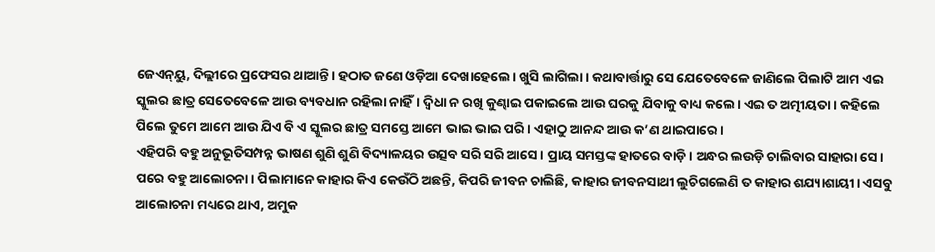ଜେଏନ୍‌ୟୁ, ଦିଲ୍ଲୀରେ ପ୍ରଫେସର ଥାଆନ୍ତି। ହଠାତ ଜଣେ ଓଡ଼ିଆ ଦେଖାହେଲେ। ଖୁସି ଲାଗିଲା। କଥାବାର୍ତ୍ତାରୁ ସେ ଯେତେବେଳେ ଜାଣିଲେ ପିଲାଟି ଆମ ଏଇ ସ୍କୁଲର ଛାତ୍ର ସେତେବେଳେ ଆଉ ବ୍ୟବଧାନ ରହିଲା ନାହିଁ। ଦ୍ୱିଧା ନ ରଖି କୁଣ୍ଢାଇ ପକାଇଲେ ଆଉ ଘରକୁ ଯିବାକୁ ବାଧ୍ୟ କଲେ। ଏଇ ତ ଅତ୍ମୀୟତା। କହିଲେ ପିଲେ ତୁମେ ଆମେ ଆଉ ଯିଏ ବି ଏ ସ୍କୁଲର ଛାତ୍ର ସମସ୍ତେ ଆମେ ଭାଇ ଭାଇ ପରି। ଏହାଠୁ ଆନନ୍ଦ ଆଉ କ’ଣ ଥାଇପାରେ।
ଏହିପରି ବହୁ ଅନୁଭୂତିସମ୍ପନ୍ନ ଭାଷଣ ଶୁଣି ଶୁଣି ବିଦ୍ୟାଳୟର ଉତ୍ସବ ସରି ସରି ଆସେ। ପ୍ରାୟ ସମସ୍ତଙ୍କ ହାତରେ ବାଡ଼ି। ଅନ୍ଧର ଲଉଡ଼ି ଚାଲିବାର ସାହାରା ସେ। ପରେ ବହୁ ଆଲୋଚନା। ପିଲାମାନେ କାହାର କିଏ କେଉଁଠି ଅଛନ୍ତି, କିପରି ଜୀବନ ଚାଲିଛି, କାହାର ଜୀବନସାଥୀ ଲୁଚିଗଲେଣି ତ କାହାର ଶଯ୍ୟାଶାୟୀ। ଏସବୁ ଆଲୋଚନା ମଧ୍ୟରେ ଥାଏ, ଅମୁକ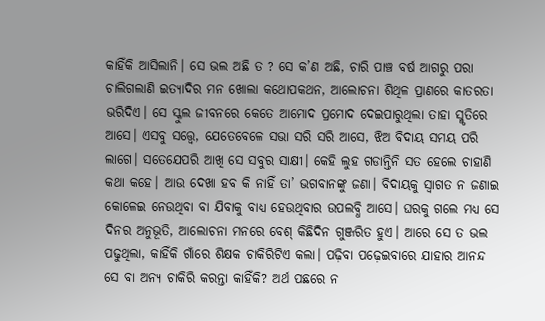କାହିଁକି ଆସିଲାନି। ସେ ଭଲ ଅଛି ତ ? ସେ କ’ଣ ଅଛି, ଚାରି ପାଞ୍ଚ ବର୍ଷ ଆଗରୁ ପରା ଚାଲିଗଲାଣି ଇତ୍ୟାଦିର ମନ ଖୋଲା କଥୋପକଥନ, ଆଲୋଚନା ଶିଥିଳ ପ୍ରାଣରେ କାତରତା ଭରିଦିଏ। ସେ ସ୍କୁଲ ଜୀବନରେ କେତେ ଆମୋଦ ପ୍ରମୋଦ ଦେଇପାରୁଥିଲା ତାହା ସ୍ମୃତିରେ ଆସେ। ଏସବୁ ସତ୍ତ୍ୱେ, ଯେତେବେଳେ ସଭା ସରି ସରି ଆସେ, ଝିଅ ବିଦାୟ ସମୟ ପରି ଲାଗେ। ସତେଯେପରି ଆଖି ସେ ସବୁର ସାକ୍ଷୀ। କେହି ଲୁହ ଗଡାନ୍ତିନି ସତ ହେଲେ ଚାହାଣି କଥା କହେ। ଆଉ ଦେଖା ହବ କି ନାହିଁ ତା’ ଭଗବାନଙ୍କୁ ଜଣା। ବିଦାୟକୁ ସ୍ବାଗତ ନ ଜଣାଇ କୋଳେଇ ନେଉଥିବା ବା ଯିବାକୁ ବାଧ୍ୟ ହେଉଥିବାର ଉପଲବ୍ଧି ଆସେ। ଘରକୁ ଗଲେ ମଧ୍ୟ ସେ ଦିନର ଅନୁଭୂତି, ଆଲୋଚନା ମନରେ ବେଶ୍‌ କିଛିଦିନ ଗୁଞ୍ଜରିତ ହୁଏ। ଆରେ ସେ ତ ଭଲ ପଢୁଥିଲା, କାହିଁକି ଗାଁରେ ଶିକ୍ଷକ ଚାକିରିଟିଏ କଲା। ପଢ଼ିବା ପଢ଼େଇବାରେ ଯାହାର ଆନନ୍ଦ ସେ ବା ଅନ୍ୟ ଚାକିରି କରନ୍ତା କାହିଁକି? ଅର୍ଥ ପଛରେ ନ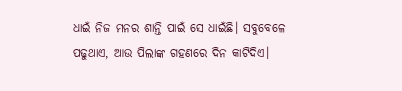ଧାଇଁ ନିଜ ମନର ଶାନ୍ତି ପାଇଁ ସେ ଧାଇଁଛି। ସବୁବେଳେ ପଢୁଥାଏ, ଆଉ ପିଲାଙ୍କ ଗହଣରେ ଦିନ କାଟିଦିଏ।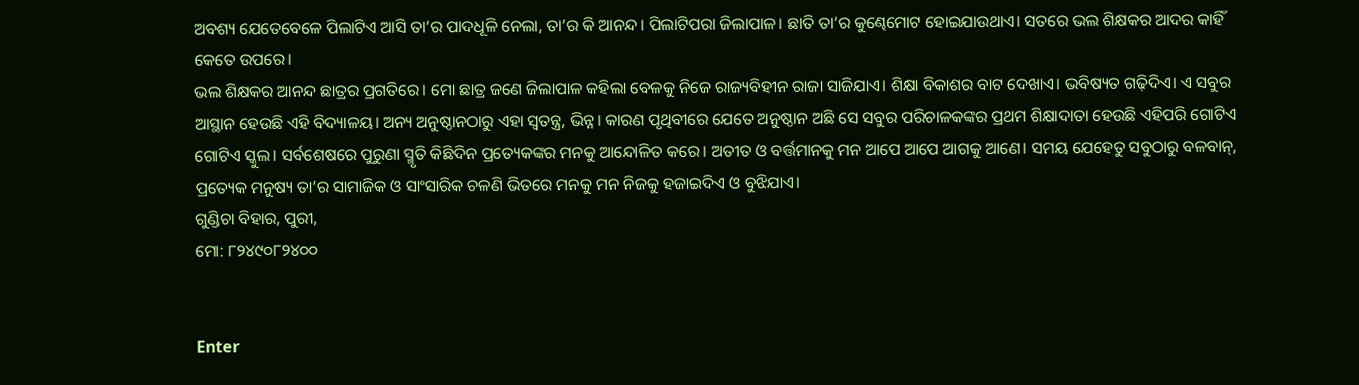ଅବଶ୍ୟ ଯେତେବେଳେ ପିଲାଟିଏ ଆସି ତା’ର ପାଦଧୂଳି ନେଲା, ତା’ର କି ଆନନ୍ଦ। ପିଲାଟିପରା ଜିଲାପାଳ। ଛାତି ତା’ର କୁଣ୍ଢେମୋଟ ହୋଇଯାଉଥାଏ। ସତରେ ଭଲ ଶିକ୍ଷକର ଆଦର କାହିଁ କେତେ ଉପରେ।
ଭଲ ଶିକ୍ଷକର ଆନନ୍ଦ ଛାତ୍ରର ପ୍ରଗତିରେ। ମୋ ଛାତ୍ର ଜଣେ ଜିଲାପାଳ କହିଲା ବେଳକୁ ନିଜେ ରାଜ୍ୟବିହୀନ ରାଜା ସାଜିଯାଏ। ଶିକ୍ଷା ବିକାଶର ବାଟ ଦେଖାଏ। ଭବିଷ୍ୟତ ଗଢ଼ିଦିଏ। ଏ ସବୁର ଆସ୍ଥାନ ହେଉଛି ଏହି ବିଦ୍ୟାଳୟ। ଅନ୍ୟ ଅନୁଷ୍ଠାନଠାରୁ ଏହା ସ୍ବତନ୍ତ୍ର, ଭିନ୍ନ। କାରଣ ପୃଥିବୀରେ ଯେତେ ଅନୁଷ୍ଠାନ ଅଛି ସେ ସବୁର ପରିଚାଳକଙ୍କର ପ୍ରଥମ ଶିକ୍ଷାଦାତା ହେଉଛି ଏହିପରି ଗୋଟିଏ ଗୋଟିଏ ସ୍କୁଲ। ସର୍ବଶେଷରେ ପୁରୁଣା ସ୍ମୃତି କିଛିଦିନ ପ୍ରତ୍ୟେକଙ୍କର ମନକୁ ଆନ୍ଦୋଳିତ କରେ। ଅତୀତ ଓ ବର୍ତ୍ତମାନକୁ ମନ ଆପେ ଆପେ ଆଗକୁ ଆଣେ। ସମୟ ଯେହେତୁ ସବୁଠାରୁ ବଳବାନ୍‌, ପ୍ରତ୍ୟେକ ମନୁଷ୍ୟ ତା’ର ସାମାଜିକ ଓ ସାଂସାରିକ ଚଳଣି ଭିତରେ ମନକୁ ମନ ନିଜକୁ ହଜାଇଦିଏ ଓ ବୁଝିଯାଏ।
ଗୁଣ୍ଡିଚା ବିହାର, ପୁରୀ,
ମୋ: ୮୨୪୯୦୮୨୪୦୦


Enter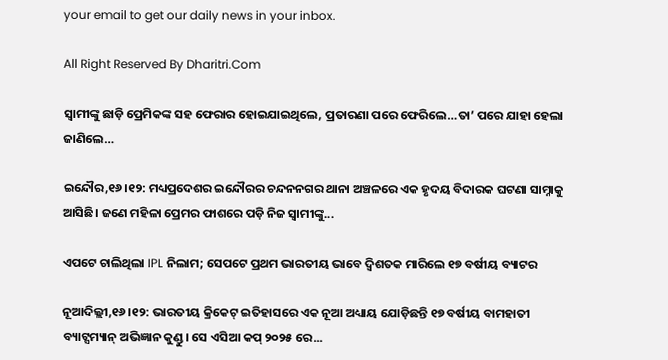your email to get our daily news in your inbox.

All Right Reserved By Dharitri.Com

ସ୍ବାମୀଙ୍କୁ ଛାଡ଼ି ପ୍ରେମିକଙ୍କ ସହ ଫେରାର ହୋଇଯାଇଥିଲେ, ପ୍ରତାରଣା ପରେ ଫେରିଲେ…ତା’ ପରେ ଯାହା ହେଲା ଜାଣିଲେ…

ଇନ୍ଦୌର,୧୬।୧୨: ମଧ୍ୟପ୍ରଦେଶର ଇନ୍ଦୌରର ଚନ୍ଦନନଗର ଥାନା ଅଞ୍ଚଳରେ ଏକ ହୃଦୟ ବିଦାରକ ଘଟଣା ସାମ୍ନାକୁ ଆସିଛି। ଜଣେ ମହିଳା ପ୍ରେମର ଫାଶରେ ପଡ଼ି ନିଜ ସ୍ବାମୀଙ୍କୁ...

ଏପଟେ ଚାଲିଥିଲା IPL ନିଲାମ; ସେପଟେ ପ୍ରଥମ ଭାରତୀୟ ଭାବେ ଦ୍ୱିଶତକ ମାରିଲେ ୧୭ ବର୍ଷୀୟ ବ୍ୟାଟର

ନୂଆଦିଲ୍ଲୀ,୧୬।୧୨: ଭାରତୀୟ କ୍ରିକେଟ୍ ଇତିହାସରେ ଏକ ନୂଆ ଅଧ୍ୟାୟ ଯୋଡ଼ିଛନ୍ତି ୧୭ ବର୍ଷୀୟ ବାମହାତୀ ବ୍ୟାଟ୍ସମ୍ୟାନ୍ ଅଭିଜ୍ଞାନ କୁଣ୍ଡୁ। ସେ ଏସିଆ କପ୍ ୨୦୨୫ ରେ...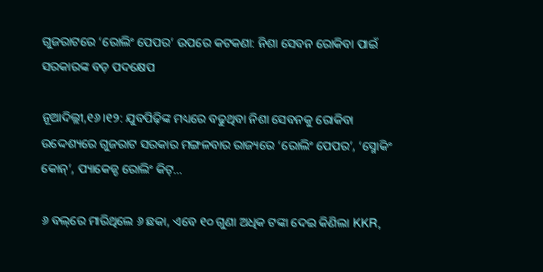ଗୁଜରାଟରେ ‘ରୋଲିଂ ପେପର’ ଉପରେ କଟକଣା: ନିଶା ସେବନ ରୋକିବା ପାଇଁ ସରକାରଙ୍କ ବଡ଼ ପଦକ୍ଷେପ

ନୂଆଦିଲ୍ଲୀ,୧୬।୧୨: ଯୁବପିଢ଼ିଙ୍କ ମଧ୍ୟରେ ବଢୁଥିବା ନିଶା ସେବନକୁ ରୋକିବା ଉଦ୍ଦେଶ୍ୟରେ ଗୁଜରାଟ ସରକାର ମଙ୍ଗଳବାର ରାଜ୍ୟରେ ‘ରୋଲିଂ ପେପର’, ‘ସ୍ମୋକିଂ କୋନ୍’, ପ୍ୟାକେଜ୍ଡ ରୋଲିଂ କିଟ୍...

୬ ବଲ୍‌ରେ ମାରିଥିଲେ ୬ ଛକା, ଏବେ ୧୦ ଗୁଣା ଅଧିକ ଟଙ୍କା ଦେଇ କିଣିଲା KKR,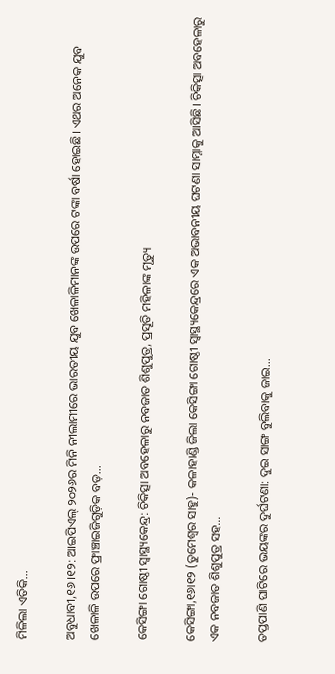ମିଳିଲା ଏତିକି…

ଅବୁଧାବୀ,୧୬।୧୨: ଆଇପିଏଲ୍‌ ୨୦୨୬ର ମିନି ନୀଲାମୀରେ ଭାରତୀୟ ଯୁବ ଖେଳାଳିମାନଙ୍କ ଉପରେ ଟଙ୍କା ବର୍ଷା ହୋଇଛି। ଏଥର ଅନେକ ଯୁବ ଖେଳାଳି ଉପରେ ଫ୍ରାଞ୍ଚାଇଜିଗୁଡ଼ିକ ବଡ଼...

କେସିଙ୍ଗା ଗୋଷ୍ଠୀ ସ୍ବାସ୍ଥ୍ୟକେନ୍ଦ୍ର: ଚିକିତ୍ସା ଅବହେଳାରୁ ନବଜାତ ଶିଶୁପୁତ୍ର, ପ୍ରସୂତି ମହିଳାଙ୍କ ମୃତ୍ୟୁ

କେସିଙ୍ଗା,୧୬ା୧୨ (ତୁମେଶ୍ୱର ସାହୁ)- କଳାହାଣ୍ଡି ଜିଲା କେସିଙ୍ଗା ଗୋଷ୍ଠୀ ସ୍ବାସ୍ଥ୍ୟକେନ୍ଦ୍ରରେ ଏକ ଅଭାବନୀୟ ଘଟଣା ସାମ୍ନାକୁ ଆସିଛି। ଚିକିତ୍ସା ଅବହେଳାରୁ ଏକ ନବଜାତ ଶିଶୁପୁତ୍ର ସହ...

ତପ୍ତପାଣି ଘାଟିରେ ଭୟଙ୍କର ଦୁର୍ଘଟଣା: ଦୁଇ ସାଙ୍ଗ ବୁଲିବାକୁ ଜାଇ…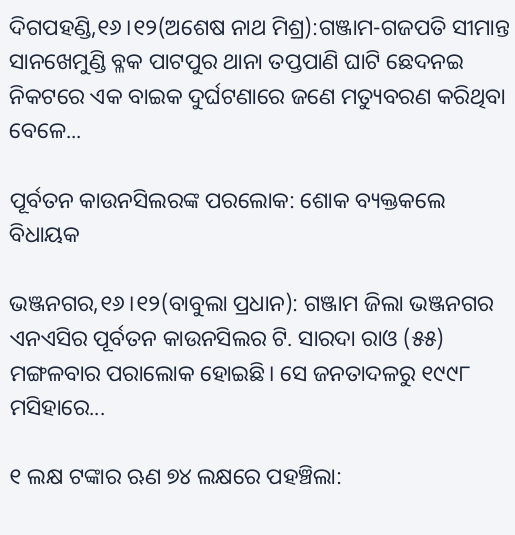ଦିଗପହଣ୍ଡି,୧୬।୧୨(ଅଶେଷ ନାଥ ମିଶ୍ର):ଗଞ୍ଜାମ-ଗଜପତି ସୀମାନ୍ତ ସାନଖେମୁଣ୍ଡି ବ୍ଳକ ପାଟପୁର ଥାନା ତପ୍ତପାଣି ଘାଟି ଛେଦନଇ ନିକଟରେ ଏକ ବାଇକ ଦୁର୍ଘଟଣାରେ ଜଣେ ମତ୍ୟୁବରଣ କରିଥିବା ବେଳେ...

ପୂର୍ବତନ କାଉନସିଲରଙ୍କ ପରଲୋକ: ଶୋକ ବ୍ୟକ୍ତକଲେ ବିଧାୟକ

ଭଞ୍ଜନଗର,୧୬।୧୨(ବାବୁଲା ପ୍ରଧାନ): ଗଞ୍ଜାମ ଜିଲା ଭଞ୍ଜନଗର ଏନଏସିର ପୂର୍ବତନ କାଉନସିଲର ଟି. ସାରଦା ରାଓ (୫୫) ମଙ୍ଗଳବାର ପରାଲୋକ ହୋଇଛି। ସେ ଜନତାଦଳରୁ ୧୯୯୮ ମସିହାରେ...

୧ ଲକ୍ଷ ଟଙ୍କାର ଋଣ ୭୪ ଲକ୍ଷରେ ପହଞ୍ଚିଲା: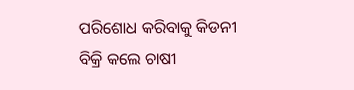ପରିଶୋଧ କରିବାକୁ କିଡନୀ ବିକ୍ରି କଲେ ଚାଷୀ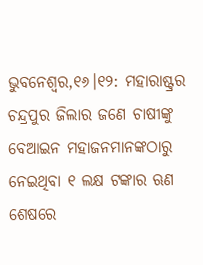ଭୁବନେଶ୍ୱର,୧୬।୧୨: ମହାରାଷ୍ଟ୍ରର ଚନ୍ଦ୍ରପୁର ଜିଲାର ଜଣେ ଚାଷୀଙ୍କୁ ବେଆଇନ ମହାଜନମାନଙ୍କଠାରୁ ନେଇଥିବା ୧ ଲକ୍ଷ ଟଙ୍କାର ଋଣ ଶେଷରେ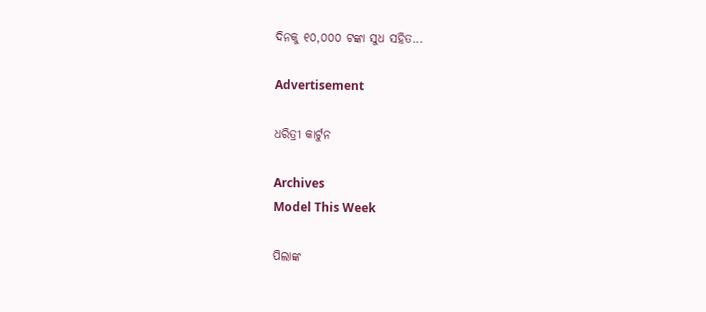ଦିନକୁ ୧୦,୦୦୦ ଟଙ୍କା ସୁଧ ସହିତ...

Advertisement

ଧରିତ୍ରୀ କାର୍ଟୁନ

Archives
Model This Week

ପିଲାଙ୍କ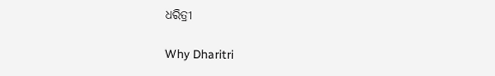ଧରିତ୍ରୀ

Why Dharitri